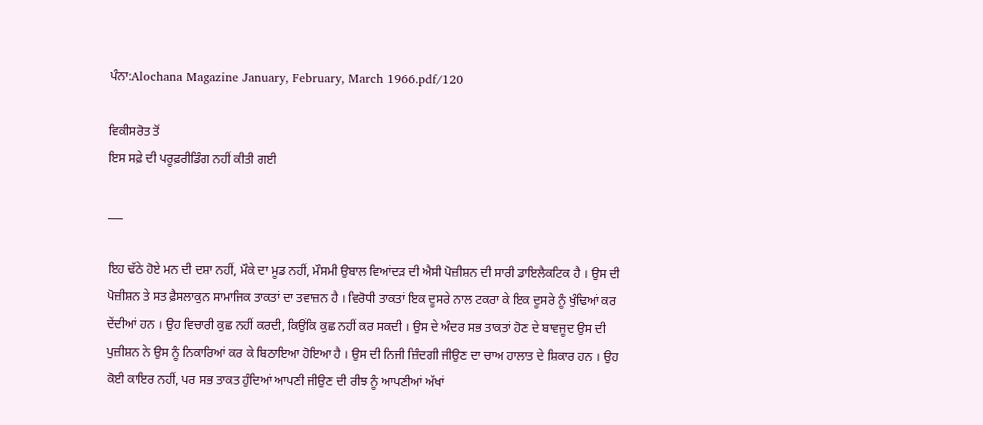ਪੰਨਾ:Alochana Magazine January, February, March 1966.pdf/120

ਵਿਕੀਸਰੋਤ ਤੋਂ
ਇਸ ਸਫ਼ੇ ਦੀ ਪਰੂਫ਼ਰੀਡਿੰਗ ਨਹੀਂ ਕੀਤੀ ਗਈ

___

ਇਹ ਢੱਠੇ ਹੋਏ ਮਨ ਦੀ ਦਸ਼ਾ ਨਹੀਂ, ਮੌਕੇ ਦਾ ਮੂਡ ਨਹੀਂ, ਮੌਸਮੀ ਉਬਾਲ ਵਿਆਂਦੜ ਦੀ ਐਸੀ ਪੋਜ਼ੀਸ਼ਨ ਦੀ ਸਾਰੀ ਡਾਇਲੈਕਟਿਕ ਹੈ । ਉਸ ਦੀ ਪੋਜ਼ੀਸ਼ਨ ਤੇ ਸਤ ਫ਼ੈਸਲਾਕੁਨ ਸਾਮਾਜਿਕ ਤਾਕਤਾਂ ਦਾ ਤਵਾਜ਼ਨ ਹੈ । ਵਿਰੋਧੀ ਤਾਕਤਾਂ ਇਕ ਦੂਸਰੇ ਨਾਲ ਟਕਰਾ ਕੇ ਇਕ ਦੂਸਰੇ ਨੂੰ ਖੁੰਢਿਆਂ ਕਰ ਦੇਂਦੀਆਂ ਹਨ । ਉਹ ਵਿਚਾਰੀ ਕੁਛ ਨਹੀਂ ਕਰਦੀ, ਕਿਉਂਕਿ ਕੁਛ ਨਹੀਂ ਕਰ ਸਕਦੀ । ਉਸ ਦੇ ਅੰਦਰ ਸਭ ਤਾਕਤਾਂ ਹੋਣ ਦੇ ਬਾਵਜੂਦ ਉਸ ਦੀ ਪੁਜ਼ੀਸ਼ਨ ਨੇ ਉਸ ਨੂੰ ਨਿਕਾਰਿਆਂ ਕਰ ਕੇ ਬਿਠਾਇਆ ਹੋਇਆ ਹੈ । ਉਸ ਦੀ ਨਿਜੀ ਜ਼ਿੰਦਗੀ ਜੀਉਣ ਦਾ ਚਾਅ ਹਾਲਾਤ ਦੇ ਸ਼ਿਕਾਰ ਹਨ । ਉਹ ਕੋਈ ਕਾਇਰ ਨਹੀਂ, ਪਰ ਸਭ ਤਾਕਤ ਹੁੰਦਿਆਂ ਆਪਣੀ ਜੀਉਣ ਦੀ ਰੀਝ ਨੂੰ ਆਪਣੀਆਂ ਅੱਖਾਂ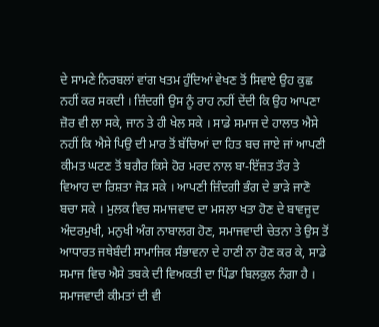ਦੇ ਸਾਮਣੇ ਨਿਰਬਲਾਂ ਵਾਂਗ ਖਤਮ ਹੁੰਦਿਆਂ ਵੇਖਣ ਤੋਂ ਸਿਵਾਏ ਉਹ ਕੁਛ ਨਹੀਂ ਕਰ ਸਕਦੀ । ਜ਼ਿੰਦਗੀ ਉਸ ਨੂੰ ਰਾਹ ਨਹੀਂ ਦੇਂਦੀ ਕਿ ਉਹ ਆਪਣਾ ਜ਼ੋਰ ਵੀ ਲਾ ਸਕੇ, ਜਾਨ ਤੇ ਹੀ ਖੇਲ ਸਕੇ । ਸਾਡੇ ਸਮਾਜ ਦੇ ਹਾਲਾਤ ਐਸੇ ਨਹੀਂ ਕਿ ਐਸੇ ਪਿਉ ਦੀ ਮਾਰ ਤੋਂ ਬੱਚਿਆਂ ਦਾ ਹਿਤ ਬਚ ਜਾਏ ਜਾਂ ਆਪਣੀ ਕੀਮਤ ਘਟਣ ਤੋਂ ਬਗੈਰ ਕਿਸੇ ਹੋਰ ਮਰਦ ਨਾਲ ਬਾ-ਇੱਜ਼ਤ ਤੌਰ ਤੇ ਵਿਆਹ ਦਾ ਰਿਸ਼ਤਾ ਜੋੜ ਸਕੇ । ਆਪਣੀ ਜ਼ਿੰਦਗੀ ਭੰਗ ਦੇ ਭਾੜੇ ਜਾਣੋ ਬਚਾ ਸਕੇ । ਮੁਲਕ ਵਿਚ ਸਮਾਜਵਾਦ ਦਾ ਮਸਲਾ ਖਤਾ ਹੋਣ ਦੇ ਬਾਵਜੂਦ ਅੰਦਰਮੁਖੀ, ਮਨੁਖੀ ਅੰਗ ਨਾਬਾਲਗ ਹੋਣ, ਸਮਾਜਵਾਦੀ ਚੇਤਨਾ ਤੇ ਉਸ ਤੋਂ ਆਧਾਰਤ ਜਥੇਬੰਦੀ ਸਾਮਾਜਿਕ ਸੰਭਾਵਨਾ ਦੇ ਹਾਣੀ ਨਾ ਹੋਣ ਕਰ ਕੇ, ਸਾਡੇ ਸਮਾਜ ਵਿਚ ਐਸੇ ਤਬਕੇ ਦੀ ਵਿਅਕਤੀ ਦਾ ਪਿੰਡਾ ਬਿਲਕੁਲ ਨੰਗਾ ਹੈ । ਸਮਾਜਵਾਦੀ ਕੀਮਤਾਂ ਦੀ ਵੀ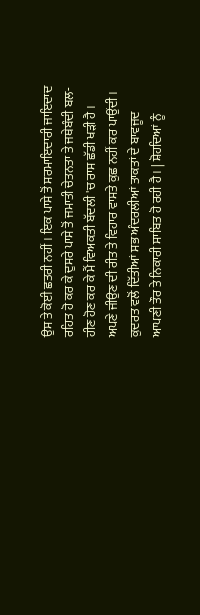ਉਸ ਤੇ ਕੋਈ ਛਤਰੀ ਨਹੀਂ । ਇਕ ਪਾਸੇ ਤੋਂ ਸਰਮਾਇਦਾਰੀ ਜਾਇਦਾਦ ਰਹਿਤ ਹੋ ਕਰ ਕੇ ਦੁਸਰੇ ਪਾਸੇ ਤੋਂ ਜਮਾਤੀ ਚੇਤਨਤਾ ਤੇ ਜਥੇਬੰਦੀ ਬਲ-ਹੀਣ ਹੋਣ ਕਰ ਕੇ ਮੈਂ ਵਿਅਕਤੀ ਬੱਦਲੀ 'ਚ ਰਾਸ ਛੱਡੀ ਖੜੀ ਹੈ । ਅਪਣੇ ਜੀਉਣ ਦੀ ਰੀਤ ਤੇ ਵਿਹਾਰ ਵਾਸਤੇ ਕੁਛ ਨਹੀਂ ਕਰ ਪਾਉਂਦੀ । ਕੁਦਰਤ ਵਲੋਂ ਦਿੱਤੀਆਂ ਸਭ ਅੰਦਰਲੀਆਂ ਤਾਕਤਾਂ ਦੇ ਬਾਵਜੂਦ ਆਪਣੀ ਤੌਰ ਤੇ ਨਿਕਾਰੀ ਸਾਬਿਤ ਹੋ ਰਹੀ ਹੈ । | ਸ਼ੋਹਦਿਆਂ ਨੂੰ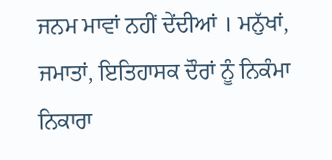ਜਨਮ ਮਾਵਾਂ ਨਹੀਂ ਦੇਂਦੀਆਂ । ਮਨੁੱਖਾਂ, ਜਮਾਤਾਂ, ਇਤਿਹਾਸਕ ਦੌਰਾਂ ਨੂੰ ਨਿਕੰਮਾ ਨਿਕਾਰਾ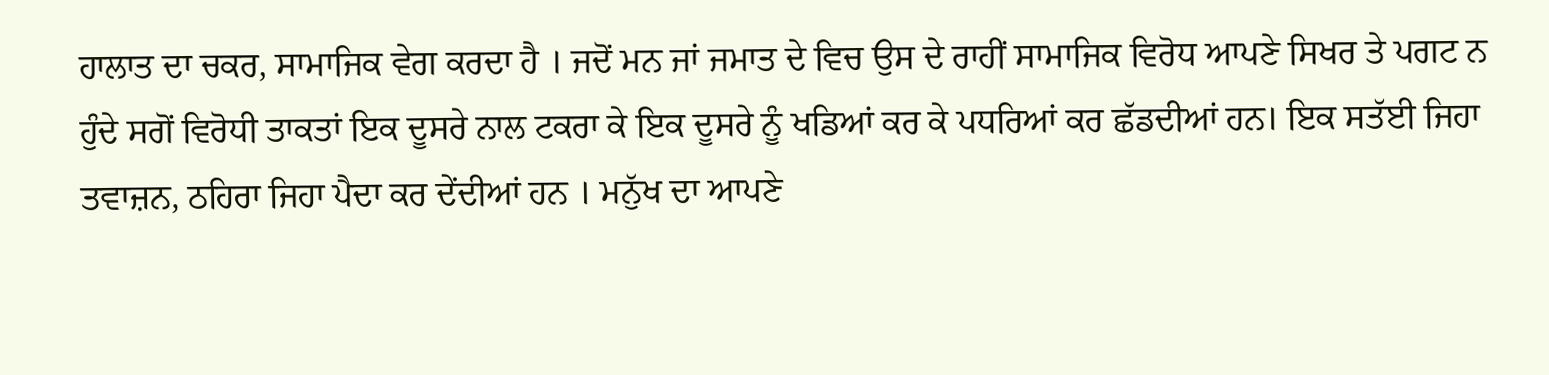ਹਾਲਾਤ ਦਾ ਚਕਰ, ਸਾਮਾਜਿਕ ਵੇਗ ਕਰਦਾ ਹੈ । ਜਦੋਂ ਮਨ ਜਾਂ ਜਮਾਤ ਦੇ ਵਿਚ ਉਸ ਦੇ ਰਾਹੀਂ ਸਾਮਾਜਿਕ ਵਿਰੋਧ ਆਪਣੇ ਸਿਖਰ ਤੇ ਪਗਟ ਨ ਹੁੰਦੇ ਸਗੋਂ ਵਿਰੋਧੀ ਤਾਕਤਾਂ ਇਕ ਦੂਸਰੇ ਨਾਲ ਟਕਰਾ ਕੇ ਇਕ ਦੂਸਰੇ ਨੂੰ ਖਡਿਆਂ ਕਰ ਕੇ ਪਧਰਿਆਂ ਕਰ ਛੱਡਦੀਆਂ ਹਨ। ਇਕ ਸਤੱਈ ਜਿਹਾ ਤਵਾਜ਼ਨ, ਠਹਿਰਾ ਜਿਹਾ ਪੈਦਾ ਕਰ ਦੇਂਦੀਆਂ ਹਨ । ਮਨੁੱਖ ਦਾ ਆਪਣੇ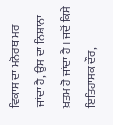ਵਿਕਾਸ ਦਾ ਮਨੋਰਥ ਮਰ ਜਾਂਦਾ ਹੈ, ਉਸ ਦਾ ਨਿਸ਼ਾਨਾ ਖ਼ਤਮ ਹੋ ਜਾਂਦਾ ਹੈ । ਜਦੋਂ ਕਿਸੇ ਇਤਿਹਾਸਕ ਦੌਰ,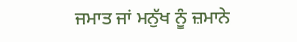ਜਮਾਤ ਜਾਂ ਮਨੁੱਖ ਨੂੰ ਜ਼ਮਾਨੇ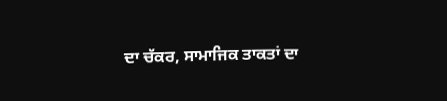ਦਾ ਚੱਕਰ, ਸਾਮਾਜਿਕ ਤਾਕਤਾਂ ਦਾ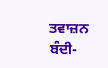ਤਵਾਜ਼ਨ ਬੰਦੀ-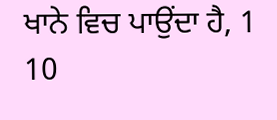ਖਾਨੇ ਵਿਚ ਪਾਉਂਦਾ ਹੈ, 1 10